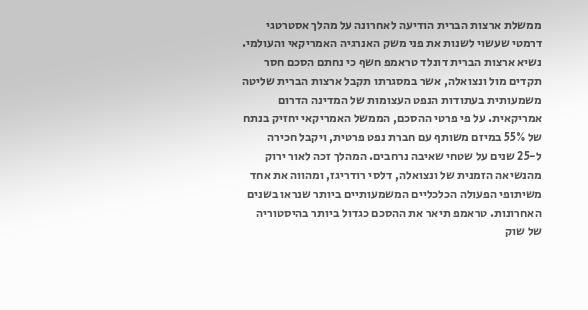ממשלת ארצות הברית הודיעה לאחרונה על מהלך אסטרטגי דרמטי שעשוי לשנות את פני משק האנרגיה האמריקאי והעולמי. נשיא ארצות הברית דונלד טראמפ חשף כי נחתם הסכם חסר תקדים מול ונצואלה, אשר במסגרתו תקבל ארצות הברית שליטה משמעותית בעתודות הנפט העצומות של המדינה הדרום אמריקאית. על פי פרטי ההסכם, הממשל האמריקאי יחזיק בנתח של 55% במיזם משותף עם חברת נפט פרטית, ויקבל חכירה ל-25 שנים על שטחי שאיבה נרחבים. המהלך זכה לאור ירוק מהנשיאה הזמנית של ונצואלה, דלסי רודריגז, ומהווה את אחד משיתופי הפעולה הכלכליים המשמעותיים ביותר שנראו בשנים האחרונות. טראמפ תיאר את ההסכם כגדול ביותר בהיסטוריה של שוק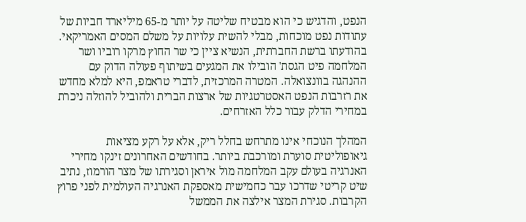הנפט, והדגיש כי הוא מבטיח שליטה על יותר מ-65 מיליארד חביות של עתודות נפט מוכחות, מבלי להשית עלויות על משלם המסים האמריקאי. בהודעתו ברשת החברתית, הנשיא ציין כי שר החוץ מרקו רוביו ושר המלחמה פיט הגסת' הובילו את המגעים בשיתוף פעולה הדוק עם ההנהגה בוונצואלה. המטרה המרכזית, לדברי טראמפ, היא למלא מחדש את רזרבות הנפט האסטרטגיות של ארצות הברית ולהוביל להוזלה ניכרת במחירי הדלק עבור כלל האזרחים.

המהלך הנוכחי אינו מתרחש בחלל ריק, אלא על רקע מציאות גיאופוליטית סוערת ומורכבת ביותר. בחודשים האחרונים זינקו מחירי האנרגיה בעולם עקב המלחמה מול איראן וסגירתו של מצר הורמוז, נתיב שיט קריטי שדרכו עבר כחמישית מאספקת האנרגיה העולמית לפני פרוץ הקרבות. סגירת המצר אילצה את הממשל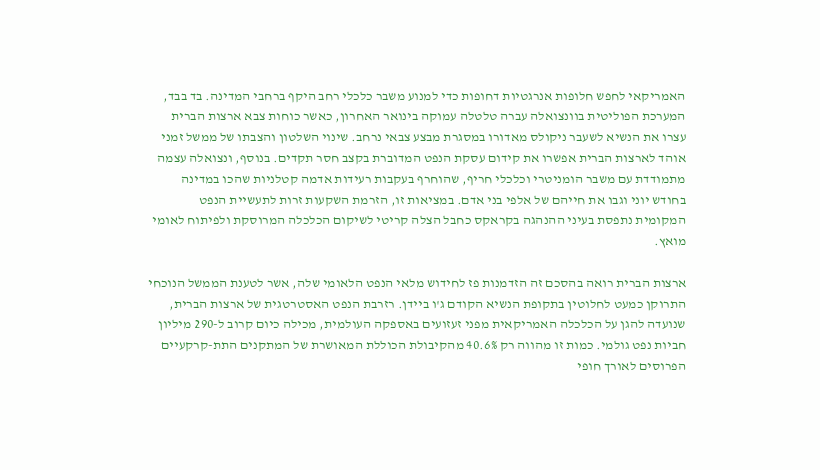האמריקאי לחפש חלופות אנרגטיות דחופות כדי למנוע משבר כלכלי רחב היקף ברחבי המדינה. בד בבד, המערכת הפוליטית בוונצואלה עברה טלטלה עמוקה בינואר האחרון, כאשר כוחות צבא ארצות הברית עצרו את הנשיא לשעבר ניקולס מאדורו במסגרת מבצע צבאי נרחב. שינוי השלטון והצבתו של ממשל זמני אוהד לארצות הברית אפשרו את קידום עסקת הנפט המדוברת בקצב חסר תקדים. בנוסף, ונצואלה עצמה מתמודדת עם משבר הומניטרי וכלכלי חריף, שהוחרף בעקבות רעידות אדמה קטלניות שהכו במדינה בחודש יוני וגבו את חייהם של אלפי בני אדם. במציאות זו, הזרמת השקעות זרות לתעשיית הנפט המקומית נתפסת בעיני ההנהגה בקראקס כחבל הצלה קריטי לשיקום הכלכלה המרוסקת ולפיתוח לאומי מואץ.

ארצות הברית רואה בהסכם זה הזדמנות פז לחידוש מלאי הנפט הלאומי שלה, אשר לטענת הממשל הנוכחי התרוקן כמעט לחלוטין בתקופת הנשיא הקודם ג'ו ביידן. רזרבת הנפט האסטרטגית של ארצות הברית, שנועדה להגן על הכלכלה האמריקאית מפני זעזועים באספקה העולמית, מכילה כיום קרוב ל-290 מיליון חביות נפט גולמי. כמות זו מהווה רק 40.6% מהקיבולת הכוללת המאושרת של המתקנים התת-קרקעיים הפרוסים לאורך חופי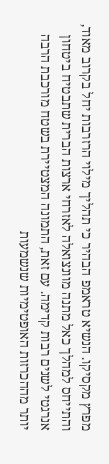מפרץ מקסיקו. הנשיא טראמפ הבהיר כי תהליך מילוי הרזרבות יחל בקרוב מאוד, והתייחס למהלך כאל מתנה מוונצואלה לאזרחי ארצות הברית שתבטיח ביטחון אנרגטי לשנים רבות קדימה. עם זאת, התמונה המצטיירת בשטח מורכבת הרבה יותר מההכרזות האופטימיות שנשמעות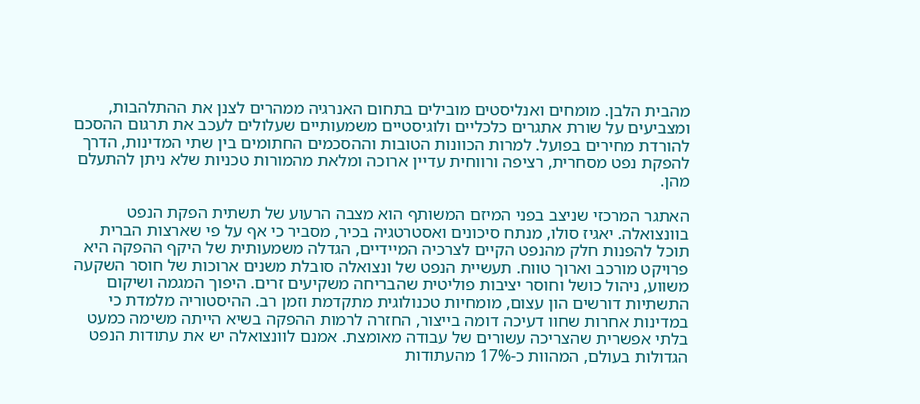מהבית הלבן. מומחים ואנליסטים מובילים בתחום האנרגיה ממהרים לצנן את ההתלהבות, ומצביעים על שורת אתגרים כלכליים ולוגיסטיים משמעותיים שעלולים לעכב את תרגום ההסכם להורדת מחירים בפועל. למרות הכוונות הטובות וההסכמים החתומים בין שתי המדינות, הדרך להפקת נפט מסחרית, רציפה ורווחית עדיין ארוכה ומלאת מהמורות טכניות שלא ניתן להתעלם מהן.

האתגר המרכזי שניצב בפני המיזם המשותף הוא מצבה הרעוע של תשתית הפקת הנפט בוונצואלה. יאגיז סולו, מנתח סיכונים ואסטרטגיה בכיר, מסביר כי אף על פי שארצות הברית תוכל להפנות חלק מהנפט הקיים לצרכיה המיידיים, הגדלה משמעותית של היקף ההפקה היא פרויקט מורכב וארוך טווח. תעשיית הנפט של ונצואלה סובלת משנים ארוכות של חוסר השקעה משווע, ניהול כושל וחוסר יציבות פוליטית שהבריחה משקיעים זרים. היפוך המגמה ושיקום התשתיות דורשים הון עצום, מומחיות טכנולוגית מתקדמת וזמן רב. ההיסטוריה מלמדת כי במדינות אחרות שחוו דעיכה דומה בייצור, החזרה לרמות ההפקה בשיא הייתה משימה כמעט בלתי אפשרית שהצריכה עשורים של עבודה מאומצת. אמנם לוונצואלה יש את עתודות הנפט הגדולות בעולם, המהוות כ-17% מהעתודות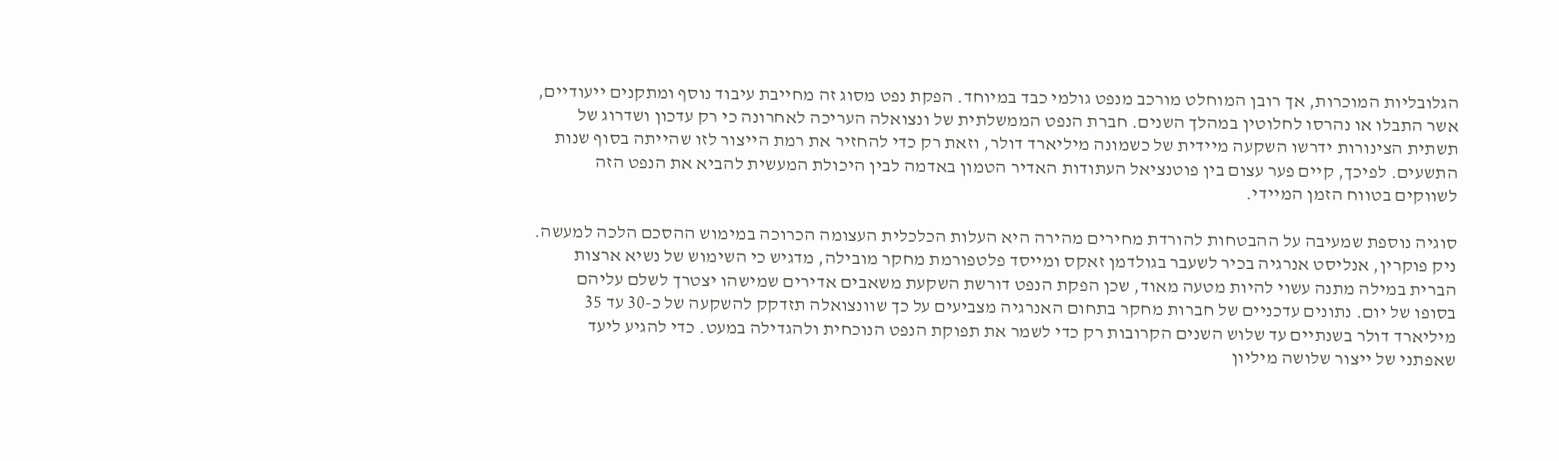הגלובליות המוכרות, אך רובן המוחלט מורכב מנפט גולמי כבד במיוחד. הפקת נפט מסוג זה מחייבת עיבוד נוסף ומתקנים ייעודיים, אשר התבלו או נהרסו לחלוטין במהלך השנים. חברת הנפט הממשלתית של ונצואלה העריכה לאחרונה כי רק עדכון ושדרוג של תשתית הצינורות ידרשו השקעה מיידית של כשמונה מיליארד דולר, וזאת רק כדי להחזיר את רמת הייצור לזו שהייתה בסוף שנות התשעים. לפיכך, קיים פער עצום בין פוטנציאל העתודות האדיר הטמון באדמה לבין היכולת המעשית להביא את הנפט הזה לשווקים בטווח הזמן המיידי.

סוגיה נוספת שמעיבה על ההבטחות להורדת מחירים מהירה היא העלות הכלכלית העצומה הכרוכה במימוש ההסכם הלכה למעשה. ניק פוקרין, אנליסט אנרגיה בכיר לשעבר בגולדמן זאקס ומייסד פלטפורמת מחקר מובילה, מדגיש כי השימוש של נשיא ארצות הברית במילה מתנה עשוי להיות מטעה מאוד, שכן הפקת הנפט דורשת השקעת משאבים אדירים שמישהו יצטרך לשלם עליהם בסופו של יום. נתונים עדכניים של חברות מחקר בתחום האנרגיה מצביעים על כך שוונצואלה תזדקק להשקעה של כ-30 עד 35 מיליארד דולר בשנתיים עד שלוש השנים הקרובות רק כדי לשמר את תפוקת הנפט הנוכחית ולהגדילה במעט. כדי להגיע ליעד שאפתני של ייצור שלושה מיליון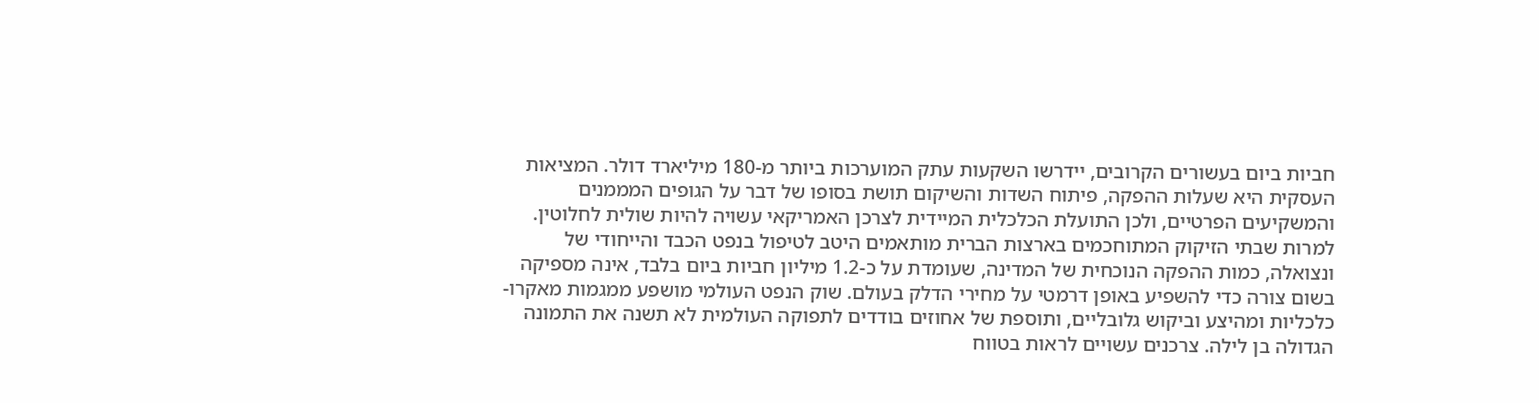חביות ביום בעשורים הקרובים, יידרשו השקעות עתק המוערכות ביותר מ-180 מיליארד דולר. המציאות העסקית היא שעלות ההפקה, פיתוח השדות והשיקום תושת בסופו של דבר על הגופים המממנים והמשקיעים הפרטיים, ולכן התועלת הכלכלית המיידית לצרכן האמריקאי עשויה להיות שולית לחלוטין. למרות שבתי הזיקוק המתוחכמים בארצות הברית מותאמים היטב לטיפול בנפט הכבד והייחודי של ונצואלה, כמות ההפקה הנוכחית של המדינה, שעומדת על כ-1.2 מיליון חביות ביום בלבד, אינה מספיקה בשום צורה כדי להשפיע באופן דרמטי על מחירי הדלק בעולם. שוק הנפט העולמי מושפע ממגמות מאקרו-כלכליות ומהיצע וביקוש גלובליים, ותוספת של אחוזים בודדים לתפוקה העולמית לא תשנה את התמונה הגדולה בן לילה. צרכנים עשויים לראות בטווח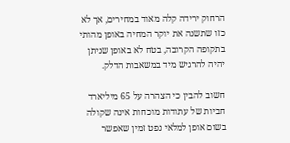הרחוק ירידה קלה מאוד במחירים, אך לא כזו שתשנה את יוקר המחיה באופן מהותי בתקופה הקרובה, בטח לא באופן שניתן יהיה להרגיש מיד במשאבות הדלק.

חשוב להבין כי הצהרה על 65 מיליארד חביות של עתודות מוכחות אינה שקולה בשום אופן למלאי נפט זמין שאפשר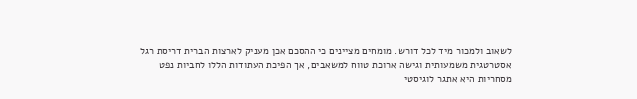לשאוב ולמכור מיד לכל דורש. מומחים מציינים כי ההסכם אכן מעניק לארצות הברית דריסת רגל אסטרטגית משמעותית וגישה ארוכת טווח למשאבים, אך הפיכת העתודות הללו לחביות נפט מסחריות היא אתגר לוגיסטי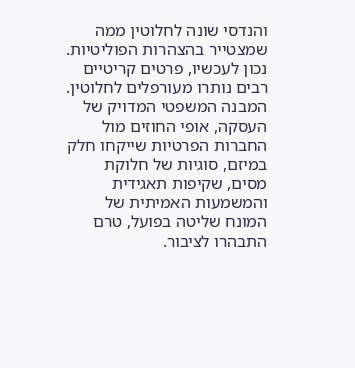והנדסי שונה לחלוטין ממה שמצטייר בהצהרות הפוליטיות. נכון לעכשיו, פרטים קריטיים רבים נותרו מעורפלים לחלוטין. המבנה המשפטי המדויק של העסקה, אופי החוזים מול החברות הפרטיות שייקחו חלק במיזם, סוגיות של חלוקת מסים, שקיפות תאגידית והמשמעות האמיתית של המונח שליטה בפועל, טרם התבהרו לציבור.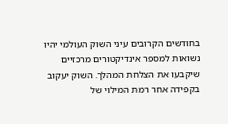בחודשים הקרובים עיני השוק העולמי יהיו נשואות למספר אינדיקטורים מרכזיים שיקבעו את הצלחת המהלך. השוק יעקוב בקפידה אחר רמת המילוי של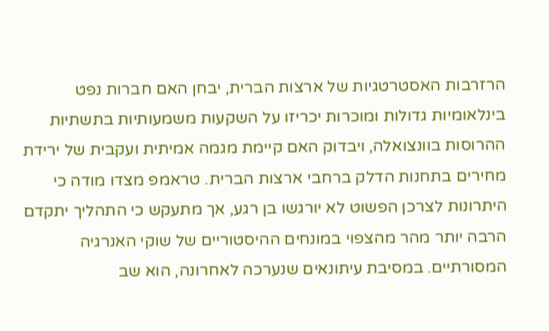הרזרבות האסטרטגיות של ארצות הברית, יבחן האם חברות נפט בינלאומיות גדולות ומוכרות יכריזו על השקעות משמעותיות בתשתיות ההרוסות בוונצואלה, ויבדוק האם קיימת מגמה אמיתית ועקבית של ירידת מחירים בתחנות הדלק ברחבי ארצות הברית. טראמפ מצדו מודה כי היתרונות לצרכן הפשוט לא יורגשו בן רגע, אך מתעקש כי התהליך יתקדם הרבה יותר מהר מהצפוי במונחים ההיסטוריים של שוקי האנרגיה המסורתיים. במסיבת עיתונאים שנערכה לאחרונה, הוא שב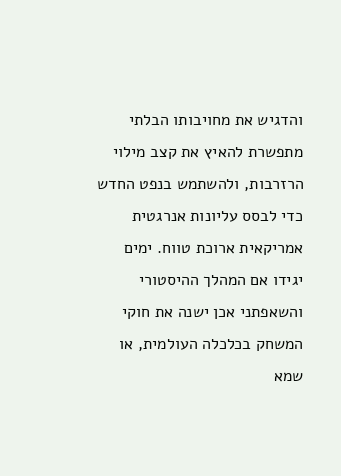והדגיש את מחויבותו הבלתי מתפשרת להאיץ את קצב מילוי הרזרבות, ולהשתמש בנפט החדש כדי לבסס עליונות אנרגטית אמריקאית ארוכת טווח. ימים יגידו אם המהלך ההיסטורי והשאפתני אכן ישנה את חוקי המשחק בכלכלה העולמית, או שמא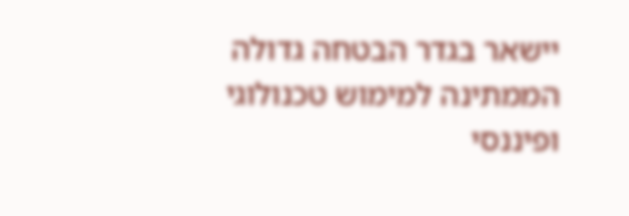יישאר בגדר הבטחה גדולה הממתינה למימוש טכנולוגי ופיננסי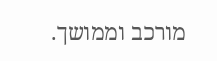מורכב וממושך.